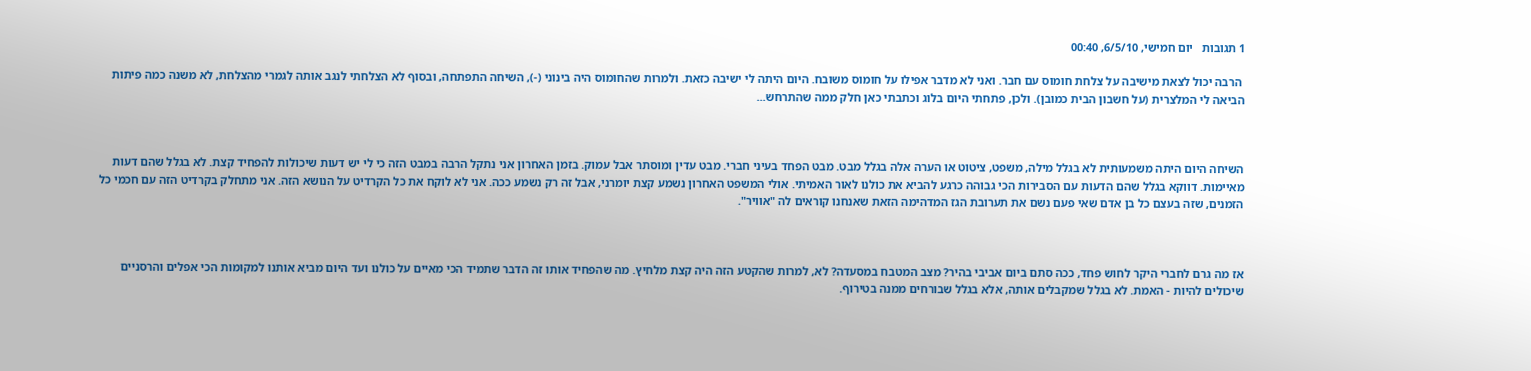1 תגובות   יום חמישי, 6/5/10, 00:40

 הרבה יכול לצאת מישיבה על צלחת חומוס עם חבר. ואני לא מדבר אפילו על חומוס משובח. היום היתה לי ישיבה כזאת. ולמרות שהחומוס היה בינוני (-), השיחה התפתחה, ובסוף לא הצלחתי לנגב אותה לגמרי מהצלחת, לא משנה כמה פיתות הביאה לי המלצרית (על חשבון הבית כמובן). ולכן, פתחתי היום בלוג וכתבתי כאן חלק ממה שהתרחש...



השיחה היום היתה משמעותית לא בגלל מילה, משפט, ציטוט או הערה אלה בגלל מבט. מבט הפחד בעיני חברי. מבט עדין ומוסתר אבל עמוק. בזמן האחרון אני נתקל הרבה במבט הזה כי לי יש דעות שיכולות להפחיד קצת. לא בגלל שהם דעות מאיימות. דווקא בגלל שהם הדעות עם הסבירות הכי גבוהה כרגע להביא את כולנו לאור האמיתי. אולי המשפט האחרון נשמע קצת יומרני, אבל זה רק נשמע ככה. אני לא לוקח את כל הקרדיט על הנושא הזה. אני מתחלק בקרדיט הזה עם חכמי כל הזמנים, שזה בעצם כל בן אדם שאי פעם נשם את תערובת הגז המדהימה הזאת שאנחנו קוראים לה "אוויר".



אז מה גרם לחברי היקר לחוש פחד, ככה סתם ביום אביבי בהיר? מצב המטבח במסעדה? לא, למרות שהקטע הזה היה קצת מלחיץ. מה שהפחיד אותו זה הדבר שתמיד הכי מאיים על כולנו ועד היום מביא אותנו למקומות הכי אפלים והרסניים שיכולים להיות - האמת. לא בגלל שמקבלים אותה, אלא בגלל שבורחים ממנה בטירוף.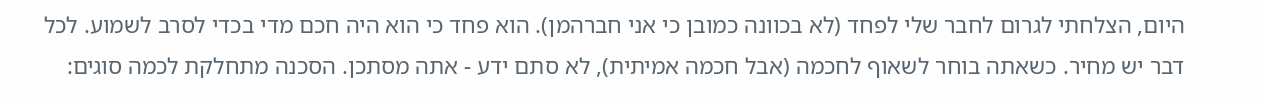היום, הצלחתי לגרום לחבר שלי לפחד (לא בכוונה כמובן כי אני חברהמן). הוא פחד כי הוא היה חכם מדי בכדי לסרב לשמוע. לכל דבר יש מחיר. כשאתה בוחר לשאוף לחכמה (אבל חכמה אמיתית), לא סתם ידע - אתה מסתכן. הסכנה מתחלקת לכמה סוגים: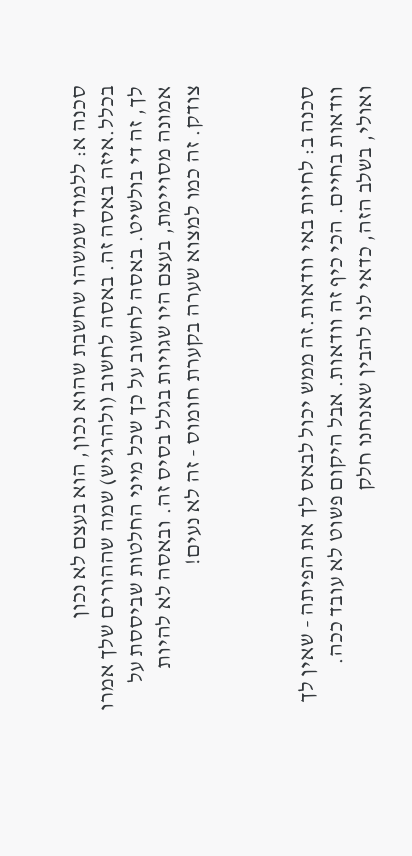סכנה א: ללמוד שמשהו שחשבת שהוא נכון, הוא בעצם לא נכון בכלל.איזה באסה זה. באסה לחשוב (ולהרגיש) שמה שההורים שלך אמרו לך, זה די בולשיט. באסה לחשוב על כך שכל מיני החלטות שביססת על אמונה מסויימת, בעצם היו שגויות בגלל בסיס זה. ובאסה לא להיות צודק. זה כמו למצוא שערה בקערת חומוס - זה לא נעים!



סכנה ב: לחיות באי וודאות.זה ממש יכול לבאס לך את הפיתה - שאין לך וודאות בחיים. הכי כיף זה וודאות. אבל היקום פשוט לא עובד ככה. ואולי, בשלב הזה, כדאי לנו להבין שאנחנו חלק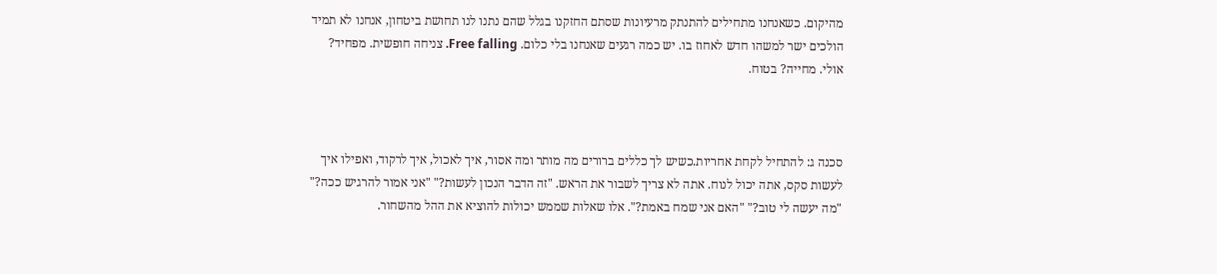מהיקום. כשאנחנו מתחילים להתנתק מרעיונות שסתם החזקנו בגלל שהם נתנו לנו תחושת ביטחון, אנחנו לא תמיד הולכים ישר למשהו חדש לאחוז בו. יש כמה רגעים שאנחנו בלי כלום. Free falling. צניחה חופשית. מפחיד? אולי. מחייה? בטוח.



סכנה ג: להתחיל לקחת אחריות.כשיש לך כללים ברורים מה מותר ומה אסור, איך לאכול, איך לרקוד, ואפילו איך לעשות סקס, אתה יכול לנוח. אתה לא צריך לשבור את הראש. "זה הדבר הנכון לעשות?" "אני אמור להרגיש ככה?" "מה יעשה לי טוב?" "האם אני שמח באמת?". אלו שאלות שממש יכולות להוציא את ההל מהשחור.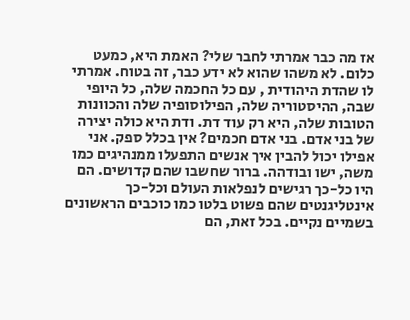אז מה כבר אמרתי לחבר שלי? האמת היא, כמעט כלום. לא משהו שהוא לא ידע כבר, זה בטוח. אמרתי לו שהדת היהודית , עם כל החכמה שלה, כל היופי שבה, ההיסטוריה שלה, הפילוסופיה שלה והכוונות הטובות שלה, היא רק עוד דת. ודת היא כולה יצירה של בני אדם. בני אדם חכמים? אין בכלל ספק. אני אפילו יכול להבין איך אנשים התפעלו ממנהיגים כמו משה, ישו ובודהה. ברור שחשבו שהם קדושים. הם היו כל-כך רגישים לנפלאות העולם וכל-כך אינטליגנטים שהם פשוט בלטו כמו כוכבים הראשונים בשמיים נקיים. בכל זאת, הם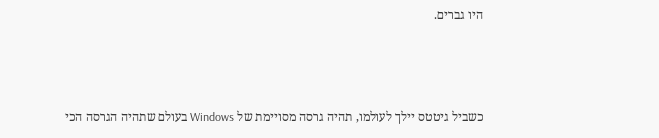היו גברים.



כשביל גיטטס יילך לעולמו, תהיה גרסה מסויימת של Windows בעולם שתהיה הגרסה הכי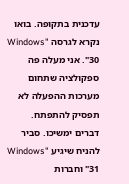עדכנית בתקופה. בואו נקרא לגרסה "Windows 30". אני מעלה פה ספקולציה שתחום מערכות ההפעלה לא תפסיק להתפתח. דברים ימשיכו. סביר להניח שיגיע "Windows 31" וחברות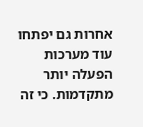אחרות גם יפתחו עוד מערכות הפעלה יותר מתקדמות. כי זה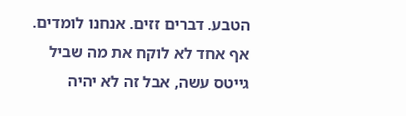הטבע. דברים זזים. אנחנו לומדים. אף אחד לא לוקח את מה שביל גייטס עשה, אבל זה לא יהיה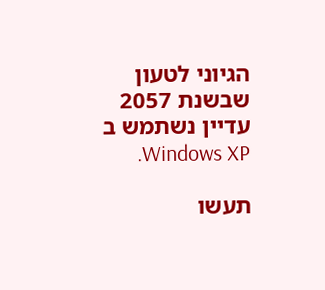הגיוני לטעון שבשנת 2057 עדיין נשתמש ב Windows XP.

תעשו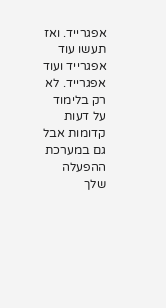אפגרייד. ואז תעשו עוד אפגרייד ועוד אפגרייד. לא רק בלימוד על דעות קדומות אבל גם במערכת ההפעלה שלך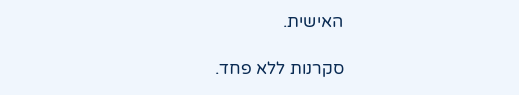האישית.

סקרנות ללא פחד.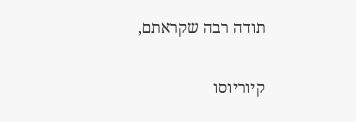תודה רבה שקראתם,

קיוריוסו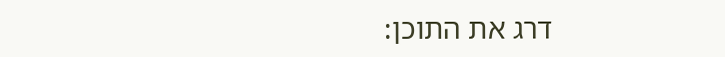דרג את התוכן: